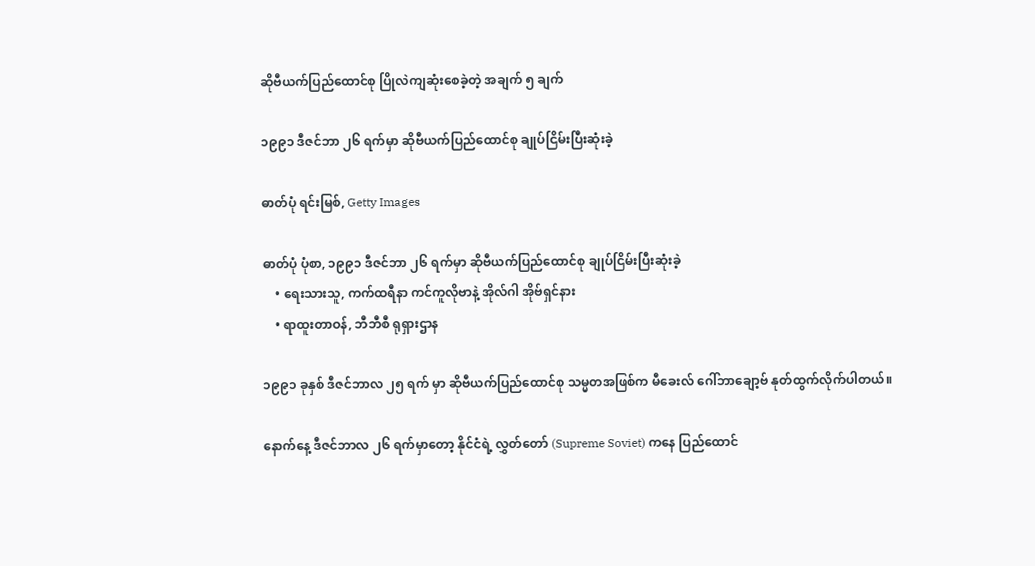ဆိုဗီယက်ပြည်ထောင်စု ပြိုလဲကျဆုံးစေခဲ့တဲ့ အချက် ၅ ချက်

၁၉၉၁ ဒီဇင်ဘာ ၂၆ ရက်မှာ ဆိုဗီယက်ပြည်ထောင်စု ချုပ်ငြိမ်းပြီးဆုံးခဲ့

ဓာတ်ပုံ ရင်းမြစ်, Getty Images

ဓာတ်ပုံ ပုံစာ, ၁၉၉၁ ဒီဇင်ဘာ ၂၆ ရက်မှာ ဆိုဗီယက်ပြည်ထောင်စု ချုပ်ငြိမ်းပြီးဆုံးခဲ့
    • ရေးသားသူ, ကက်ထရီနာ ကင်ကူလိုဗာနဲ့ အိုလ်ဂါ အိုဗ်ရှင်နား
    • ရာထူးတာဝန်, ဘီဘီစီ ရုရှားဌာန

၁၉၉၁ ခုနှစ် ဒီဇင်ဘာလ ၂၅ ရက် မှာ ဆိုဗီယက်ပြည်ထောင်စု သမ္မတအဖြစ်က မီခေးလ် ဂေါ်ဘာချော့ဗ် နုတ်ထွက်လိုက်ပါတယ်။

နောက်နေ့ ဒီဇင်ဘာလ ၂၆ ရက်မှာတော့ နိုင်ငံရဲ့ လွှတ်တော် (Supreme Soviet) ကနေ ပြည်ထောင်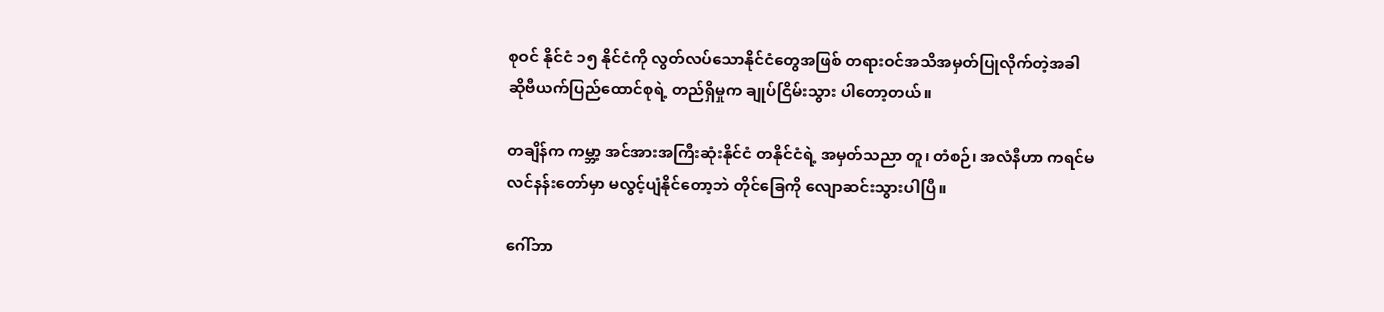စုဝင် နိုင်ငံ ၁၅ နိုင်ငံကို လွတ်လပ်သောနိုင်ငံတွေအဖြစ် တရားဝင်အသိအမှတ်ပြုလိုက်တဲ့အခါ ဆိုဗီယက်ပြည်ထောင်စုရဲ့ တည်ရှိမှုက ချုပ်ငြိမ်းသွား ပါတော့တယ်။

တချိန်က ကမ္ဘာ့ အင်အားအကြီးဆုံးနိုင်ငံ တနိုင်ငံရဲ့ အမှတ်သညာ တူ၊ တံစဉ်၊ အလံနီဟာ ကရင်မလင်နန်းတော်မှာ မလွင့်ပျံနိုင်တော့ဘဲ တိုင်ခြေကို လျောဆင်းသွားပါပြီ။

ဂေါ်ဘာ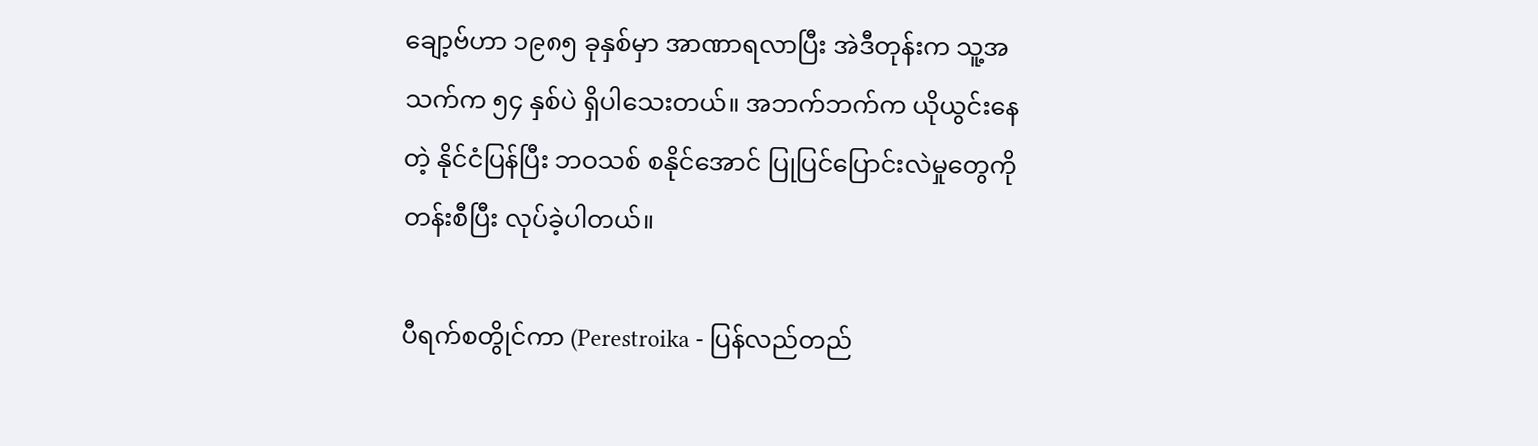ချော့ဗ်ဟာ ၁၉၈၅ ခုနှစ်မှာ အာဏာရလာပြီး အဲဒီတုန်းက သူ့အသက်က ၅၄ နှစ်ပဲ ရှိပါသေးတယ်။ အဘက်ဘက်က ယိုယွင်းနေတဲ့ နိုင်ငံပြန်ပြီး ဘဝသစ် စနိုင်အောင် ပြုပြင်ပြောင်းလဲမှုတွေကို တန်းစီပြီး လုပ်ခဲ့ပါတယ်။

ပီရက်စတွိုင်ကာ (Perestroika - ပြန်လည်တည်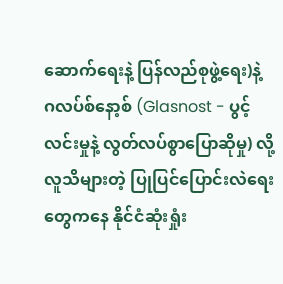ဆောက်ရေးနဲ့ ပြန်လည်စုဖွဲ့ရေး)နဲ့ ဂလပ်စ်နော့စ် (Glasnost - ပွင့်လင်းမှုနဲ့ လွတ်လပ်စွာပြောဆိုမှု) လို့ လူသိများတဲ့ ပြုပြင်ပြောင်းလဲရေးတွေကနေ နိုင်ငံဆုံးရှုံး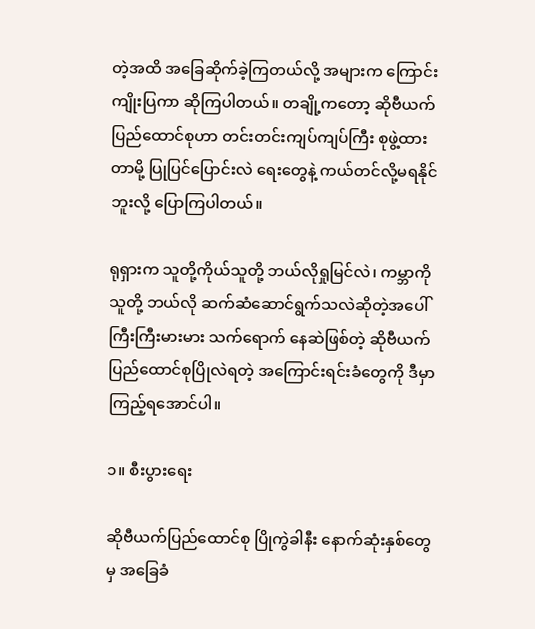တဲ့အထိ အခြေဆိုက်ခဲ့ကြတယ်လို့ အများက ကြောင်းကျိုးပြကာ ဆိုကြပါတယ်။ တချို့ကတော့ ဆိုဗီယက်ပြည်ထောင်စုဟာ တင်းတင်းကျပ်ကျပ်ကြီး စုဖွဲ့ထားတာမို့ ပြုပြင်ပြောင်းလဲ ရေးတွေနဲ့ ကယ်တင်လို့မရနိုင်ဘူးလို့ ပြောကြပါတယ်။

ရုရှားက သူတို့ကိုယ်သူတို့ ဘယ်လိုရှုမြင်လဲ၊ ကမ္ဘာကိုသူတို့ ဘယ်လို ဆက်ဆံဆောင်ရွက်သလဲဆိုတဲ့အပေါ် ကြီးကြီးမားမား သက်ရောက် နေဆဲဖြစ်တဲ့ ဆိုဗီယက်ပြည်ထောင်စုပြိုလဲရတဲ့ အကြောင်းရင်းခံတွေကို ဒီမှာ ကြည့်ရအောင်ပါ။

၁။ စီးပွားရေး

ဆိုဗီယက်ပြည်ထောင်စု ပြိုကွဲခါနီး နောက်ဆုံးနှစ်တွေမှ အခြေခံ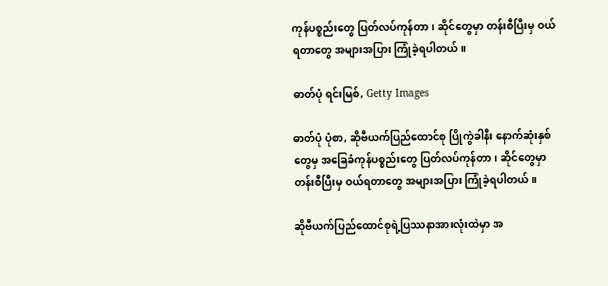ကုန်ပစ္စည်းတွေ ပြတ်လပ်ကုန်တာ၊ ဆိုင်တွေမှာ တန်းစီပြီးမှ ဝယ်ရတာတွေ အများအပြား ကြုံခဲ့ရပါတယ်။

ဓာတ်ပုံ ရင်းမြစ်, Getty Images

ဓာတ်ပုံ ပုံစာ, ဆိုဗီယက်ပြည်ထောင်စု ပြိုကွဲခါနီး နောက်ဆုံးနှစ်တွေမှ အခြေခံကုန်ပစ္စည်းတွေ ပြတ်လပ်ကုန်တာ၊ ဆိုင်တွေမှာ တန်းစီပြီးမှ ဝယ်ရတာတွေ အများအပြား ကြုံခဲ့ရပါတယ်။

ဆိုဗီယက်ပြည်ထောင်စုရဲ့ပြဿနာအားလုံးထဲမှာ အ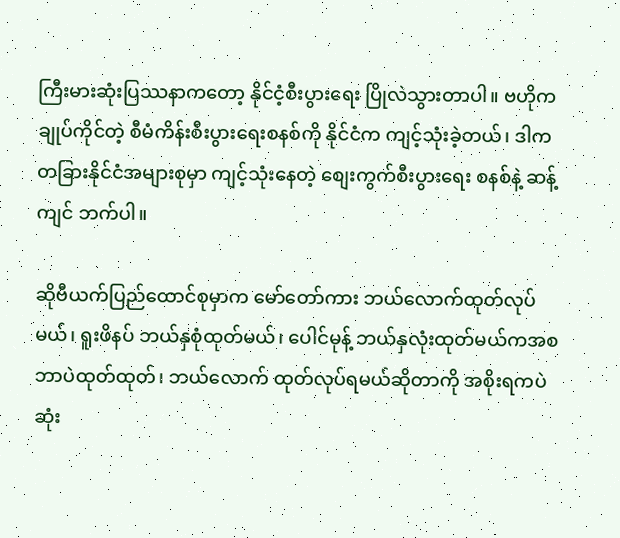ကြီးမားဆုံးပြဿနာကတော့ နိုင်ငံ့စီးပွားရေး ပြိုလဲသွားတာပါ။ ဗဟိုကချုပ်ကိုင်တဲ့ စီမံကိန်းစီးပွားရေးစနစ်ကို နိုင်ငံက ကျင့်သုံးခဲ့တယ်၊ ဒါက တခြားနိုင်ငံအများစုမှာ ကျင့်သုံးနေတဲ့ စျေးကွက်စီးပွားရေး စနစ်နဲ့ ဆန့်ကျင် ဘက်ပါ။

ဆိုဗီယက်ပြည်ထောင်စုမှာက မော်တော်ကား ဘယ်လောက်ထုတ်လုပ်မယ်၊ ရူးဖိနပ် ဘယ်နှစုံထုတ်မယ်၊ ပေါင်မုန့် ဘယ်နှလုံးထုတ်မယ်ကအစ ဘာပဲထုတ်ထုတ်၊ ဘယ်လောက် ထုတ်လုပ်ရမယ်ဆိုတာကို အစိုးရကပဲ ဆုံး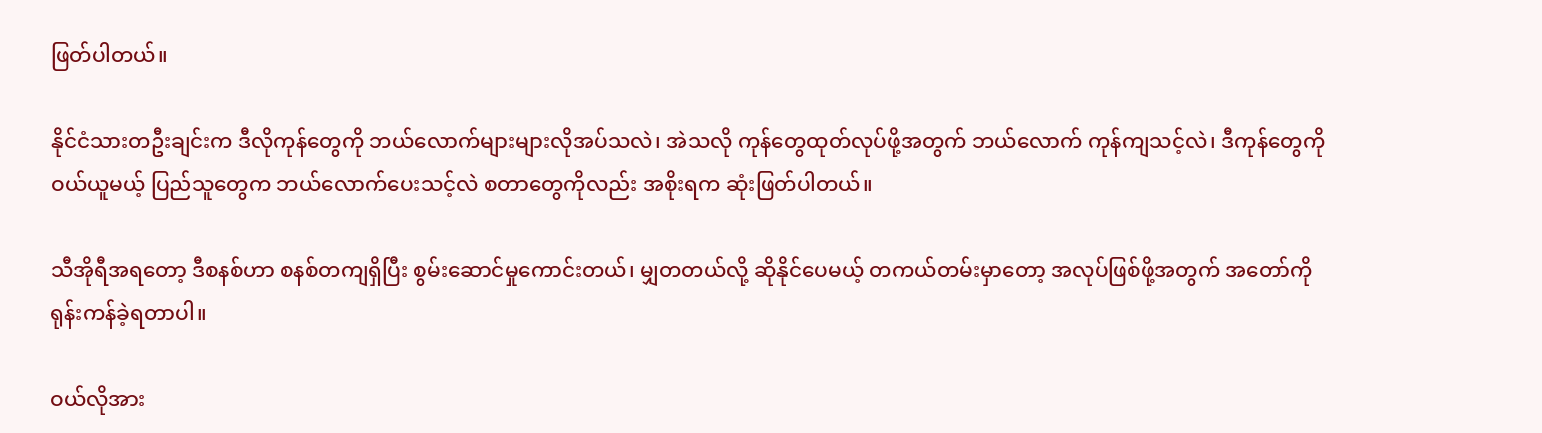ဖြတ်ပါတယ်။

နိုင်ငံသားတဦးချင်းက ဒီလိုကုန်တွေကို ဘယ်လောက်များများလိုအပ်သလဲ၊ အဲသလို ကုန်တွေထုတ်လုပ်ဖို့အတွက် ဘယ်လောက် ကုန်ကျသင့်လဲ၊ ဒီကုန်တွေကို ဝယ်ယူမယ့် ပြည်သူတွေက ဘယ်လောက်ပေးသင့်လဲ စတာတွေကိုလည်း အစိုးရက ဆုံးဖြတ်ပါတယ်။

သီအိုရီအရတော့ ဒီစနစ်ဟာ စနစ်တကျရှိပြီး စွမ်းဆောင်မှုကောင်းတယ်၊ မျှတတယ်လို့ ဆိုနိုင်ပေမယ့် တကယ်တမ်းမှာတော့ အလုပ်ဖြစ်ဖို့အတွက် အတော်ကို ရုန်းကန်ခဲ့ရတာပါ။

ဝယ်လိုအား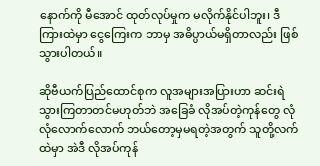နောက်ကို မီအောင် ထုတ်လုပ်မှုက မလိုက်နိုင်ပါဘူး၊ ဒီကြားထဲမှာ ငွေကြေးက ဘာမှ အဓိပ္ပာယ်မရှိတာလည်း ဖြစ်သွားပါတယ်။

ဆိုဗီယက်ပြည်ထောင်စုက လူအများအပြားဟာ ဆင်းရဲသွားကြတာတင်မဟုတ်ဘဲ အခြေခံ လိုအပ်တဲ့ကုန်တွေ လုံလုံလောက်လောက် ဘယ်တော့မှမရတဲ့အတွက် သူတို့လက်ထဲမှာ အဲဒီ လိုအပ်ကုန်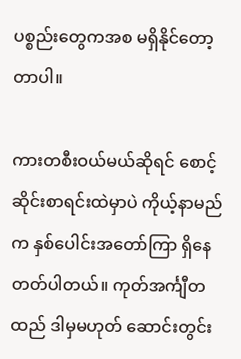ပစ္စည်းတွေကအစ မရှိနိုင်တော့တာပါ။

ကားတစီးဝယ်မယ်ဆိုရင် စောင့်ဆိုင်းစာရင်းထဲမှာပဲ ကိုယ့်နာမည်က နှစ်ပေါင်းအတော်ကြာ ရှိနေတတ်ပါတယ်။ ကုတ်အင်္ကျီတထည် ဒါမှမဟုတ် ဆောင်းတွင်း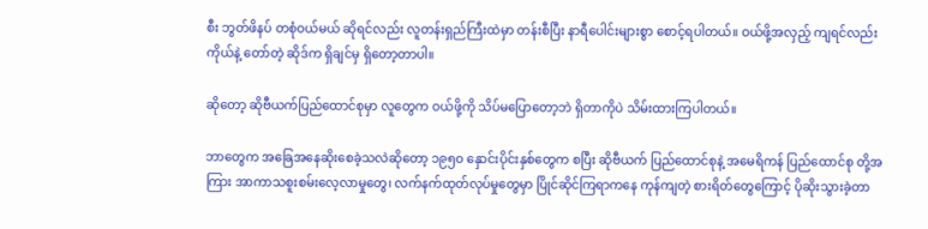စီး ဘွတ်ဖိနပ် တစုံဝယ်မယ် ဆိုရင်လည်း လူတန်းရှည်ကြီးထဲမှာ တန်းစီပြီး နာရီပေါင်းများစွာ စောင့်ရပါတယ်။ ဝယ်ဖို့အလှည့် ကျရင်လည်း ကိုယ်နဲ့ တော်တဲ့ ဆိုဒ်က ရှိချင်မှ ရှိတော့တာပါ။

ဆိုတော့ ဆိုဗီယက်ပြည်ထောင်စုမှာ လူတွေက ဝယ်ဖို့ကို သိပ်မပြောတော့ဘဲ ရှိတာကိုပဲ သိမ်းထားကြပါတယ်။

ဘာတွေက အခြေအနေဆိုးစေခဲ့သလဲဆိုတော့ ၁၉၅၀ နှောင်းပိုင်းနှစ်တွေက စပြီး ဆိုဗီယက် ပြည်ထောင်စုနဲ့ အမေရိကန် ပြည်ထောင်စု တို့အကြား အာကာသစူးစမ်းလေ့လာမှုတွေ၊ လက်နက်ထုတ်လုပ်မှုတွေမှာ ပြိုင်ဆိုင်ကြရာကနေ ကုန်ကျတဲ့ စားရိတ်တွေကြောင့် ပိုဆိုးသွားခဲ့တာ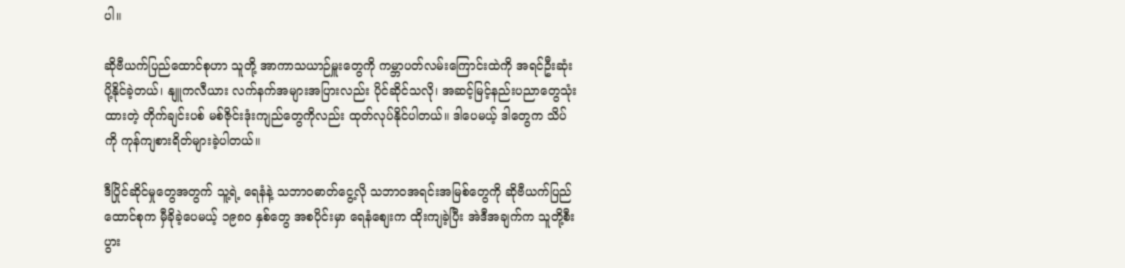ပါ။

ဆိုဗီယက်ပြည်ထောင်စုဟာ သူတို့ အာကာသယာဉ်မှူးတွေကို ကမ္ဘာပတ်လမ်းကြောင်းထဲကို အရင်ဦးဆုံးပို့နိုင်ခဲ့တယ်၊ နျူကလီယား လက်နက်အများအပြားလည်း ပိုင်ဆိုင်သလို၊ အဆင့်မြင့်နည်းပညာတွေသုံးထားတဲ့ တိုက်ချင်းပစ် မစ်ဇိုင်းဒုံးကျည်တွေကိုလည်း ထုတ်လုပ်နိုင်ပါတယ်။ ဒါပေမယ့် ဒါတွေက သိပ်ကို ကုန်ကျစားရိတ်များခဲ့ပါတယ်။

ဒီပြိုင်ဆိုင်မှုတွေအတွက် သူ့ရဲ့ ရေနံနဲ့ သဘာဝဓာတ်ငွေ့လို သဘာဝအရင်းအမြစ်တွေကို ဆိုဗီယက်ပြည်ထောင်စုက မှီခိုခဲ့ပေမယ့် ၁၉၈၀ နှစ်တွေ အစပိုင်းမှာ ရေနံစျေးက ထိုးကျခဲ့ပြီး အဲဒီအချက်က သူတို့စီးပွား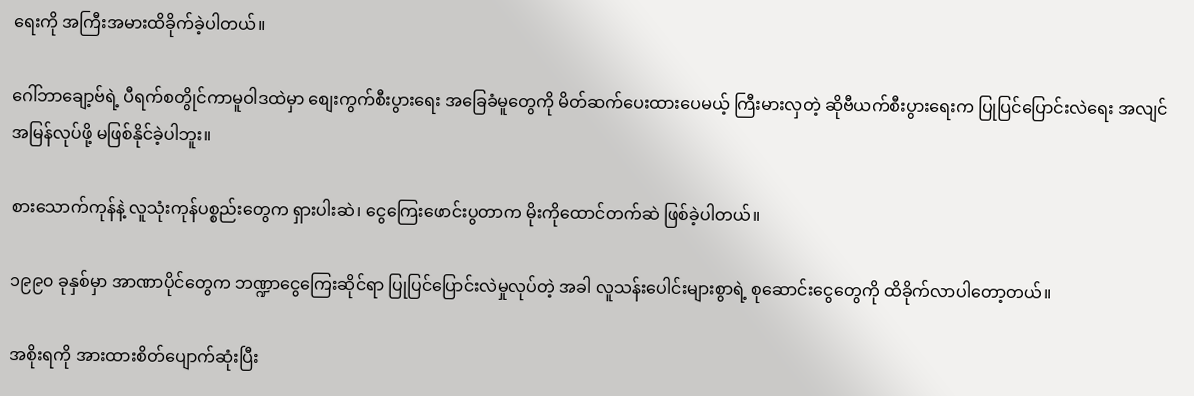ရေးကို အကြီးအမားထိခိုက်ခဲ့ပါတယ်။

ဂေါ်ဘာချော့ဗ်ရဲ့ ပီရက်စတွိုင်ကာမူဝါဒထဲမှာ စျေးကွက်စီးပွားရေး အခြေခံမူတွေကို မိတ်ဆက်ပေးထားပေမယ့် ကြီးမားလှတဲ့ ဆိုဗီယက်စီးပွားရေးက ပြုပြင်ပြောင်းလဲရေး အလျင်အမြန်လုပ်ဖို့ မဖြစ်နိုင်ခဲ့ပါဘူး။

စားသောက်ကုန်နဲ့ လူသုံးကုန်ပစ္စည်းတွေက ရှားပါးဆဲ၊ ငွေကြေးဖောင်းပွတာက မိုးကိုထောင်တက်ဆဲ ဖြစ်ခဲ့ပါတယ်။

၁၉၉၀ ခုနှစ်မှာ အာဏာပိုင်တွေက ဘဏ္ဍာငွေကြေးဆိုင်ရာ ပြုပြင်ပြောင်းလဲမှုလုပ်တဲ့ အခါ လူသန်းပေါင်းများစွာရဲ့ စုဆောင်းငွေတွေကို ထိခိုက်လာပါတော့တယ်။

အစိုးရကို အားထားစိတ်ပျောက်ဆုံးပြီး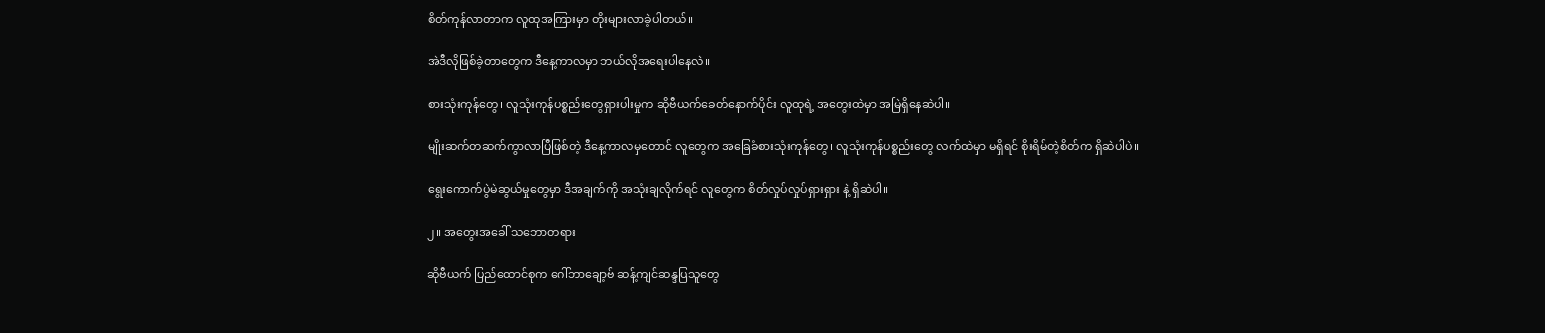စိတ်ကုန်လာတာက လူထုအကြားမှာ တိုးများလာခဲ့ပါတယ်။

အဲဒီလိုဖြစ်ခဲ့တာတွေက ဒီနေ့ကာလမှာ ဘယ်လိုအရေးပါနေလဲ။

စားသုံးကုန်တွေ၊ လူသုံးကုန်ပစ္စည်းတွေရှားပါးမှုက ဆိုဗီယက်ခေတ်နောက်ပိုင်း လူထုရဲ့ အတွေးထဲမှာ အမြဲရှိနေဆဲပါ။

မျိုးဆက်တဆက်ကွာလာပြီဖြစ်တဲ့ ဒီနေ့ကာလမှတောင် လူတွေက အခြေခံစားသုံးကုန်တွေ၊ လူသုံးကုန်ပစ္စည်းတွေ လက်ထဲမှာ မရှိရင် စိုးရိမ်တဲ့စိတ်က ရှိဆဲပါပဲ။

ရွေးကောက်ပွဲမဲဆွယ်မှုတွေမှာ ဒီအချက်ကို အသုံးချလိုက်ရင် လူတွေက စိတ်လှုပ်လှုပ်ရှားရှား နဲ့ ရှိဆဲပါ။

၂။ အတွေးအခေါ် သဘောတရား

ဆိုဗီယက် ပြည်ထောင်စုက ဂေါ်ဘာချော့ဗ် ဆန့်ကျင်ဆန္ဒပြသူတွေ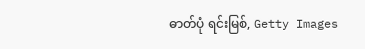ဓာတ်ပုံ ရင်းမြစ်, Getty Images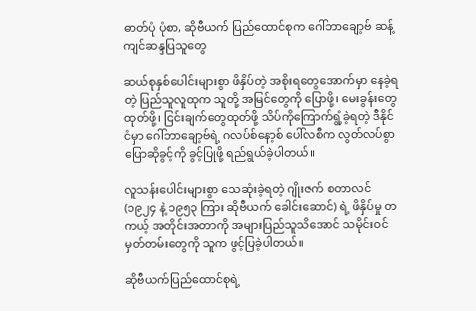ဓာတ်ပုံ ပုံစာ, ဆိုဗီယက် ပြည်ထောင်စုက ဂေါ်ဘာချော့ဗ် ဆန့်ကျင်ဆန္ဒပြသူတွေ

ဆယ်စုနှစ်ပေါင်းများစွာ ဖိနှိပ်တဲ့ အစိုးရတွေအောက်မှာ နေခဲ့ရတဲ့ ပြည်သူလူထုက သူတို့ အမြင်တွေကို ပြောဖို့၊ မေးခွန်းတွေ ထုတ်ဖို့၊ ငြင်းချက်တွေထုတ်ဖို့ သိပ်ကိုကြောက်ရွံ့ခဲ့ရတဲ့ ဒီနိုင်ငံမှာ ဂေါ်ဘာချော့ဗ်ရဲ့ ဂလပ်စ်နော့စ် ပေါ်လစီက လွတ်လပ်စွာပြောဆိုခွင့်ကို ခွင့်ပြုဖို့ ရည်ရွယ်ခဲ့ပါတယ်။

လူသန်းပေါင်းများစွာ သေဆုံးခဲ့ရတဲ့ ဂျိုးဇက် စတာလင် (၁၉၂၄ နဲ့ ၁၉၅၃ ကြား ဆိုဗီယက် ခေါင်းဆောင်) ရဲ့ ဖိနှိပ်မှု တကယ့် အတိုင်းအတာကို အများပြည်သူသိအောင် သမိုင်းဝင်မှတ်တမ်းတွေကို သူက ဖွင့်ပြခဲ့ပါတယ်။

ဆိုဗီယက်ပြည်ထောင်စုရဲ့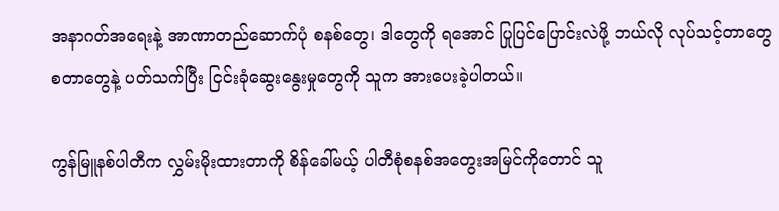အနာဂတ်အရေးနဲ့ အာဏာတည်ဆောက်ပုံ စနစ်တွေ၊ ဒါတွေကို ရအောင် ပြုပြင်ပြောင်းလဲဖို့ ဘယ်လို လုပ်သင့်တာတွေ စတာတွေနဲ့ ပတ်သက်ပြီး ငြင်းခုံဆွေးနွေးမှုတွေကို သူက အားပေးခဲ့ပါတယ်။

ကွန်မြူနစ်ပါတီက လွှမ်းမိုးထားတာကို စိန်ခေါ်မယ့် ပါတီစုံစနစ်အတွေးအမြင်ကိုတောင် သူ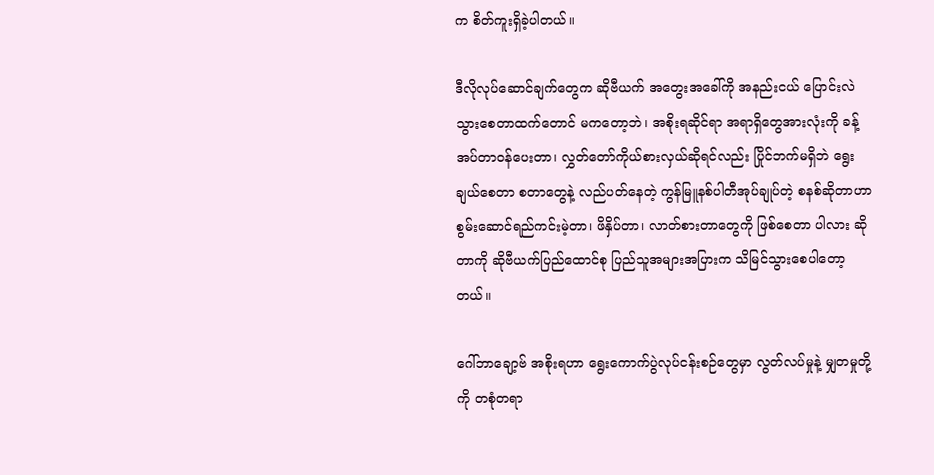က စိတ်ကူးရှိခဲ့ပါတယ်။

ဒီလိုလုပ်ဆောင်ချက်တွေက ဆိုဗီယက် အတွေးအခေါ်ကို အနည်းငယ် ပြောင်းလဲသွားစေတာထက်တောင် မကတော့ဘဲ၊ အစိုးရဆိုင်ရာ အရာရှိတွေအားလုံးကို ခန့်အပ်တာဝန်ပေးတာ၊ လွှတ်တော်ကိုယ်စားလှယ်ဆိုရင်လည်း ပြိုင်ဘက်မရှိဘဲ ရွေးချယ်စေတာ စတာတွေနဲ့ လည်ပတ်နေတဲ့ ကွန်မြူနစ်ပါတီအုပ်ချုပ်တဲ့ စနစ်ဆိုတာဟာ စွမ်းဆောင်ရည်ကင်းမဲ့တာ၊ ဖိနှိပ်တာ၊ လာတ်စားတာတွေကို ဖြစ်စေတာ ပါလား ဆိုတာကို ဆိုဗီယက်ပြည်ထောင်စု ပြည်သူအများအပြားက သိမြင်သွားစေပါတော့တယ်။

ဂေါ်ဘာချော့ဗ် အစိုးရဟာ ရွေးကောက်ပွဲလုပ်ငန်းစဉ်တွေမှာ လွတ်လပ်မှုနဲ့ မျှတမှုတို့ကို တစုံတရာ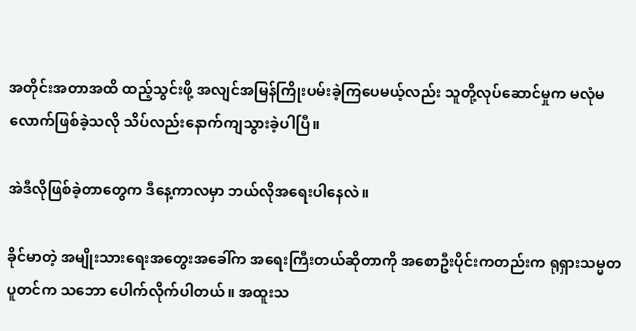အတိုင်းအတာအထိ ထည့်သွင်းဖို့ အလျင်အမြန်ကြိုးပမ်းခဲ့ကြပေမယ့်လည်း သူတို့လုပ်ဆောင်မှုက မလုံမလောက်ဖြစ်ခဲ့သလို သိပ်လည်းနောက်ကျသွားခဲ့ပါပြီ။

အဲဒီလိုဖြစ်ခဲ့တာတွေက ဒီနေ့ကာလမှာ ဘယ်လိုအရေးပါနေလဲ။

ခိုင်မာတဲ့ အမျိုးသားရေးအတွေးအခေါ်က အရေးကြီးတယ်ဆိုတာကို အစောဦးပိုင်းကတည်းက ရုရှားသမ္မတပူတင်က သဘော ပေါက်လိုက်ပါတယ်။ အထူးသ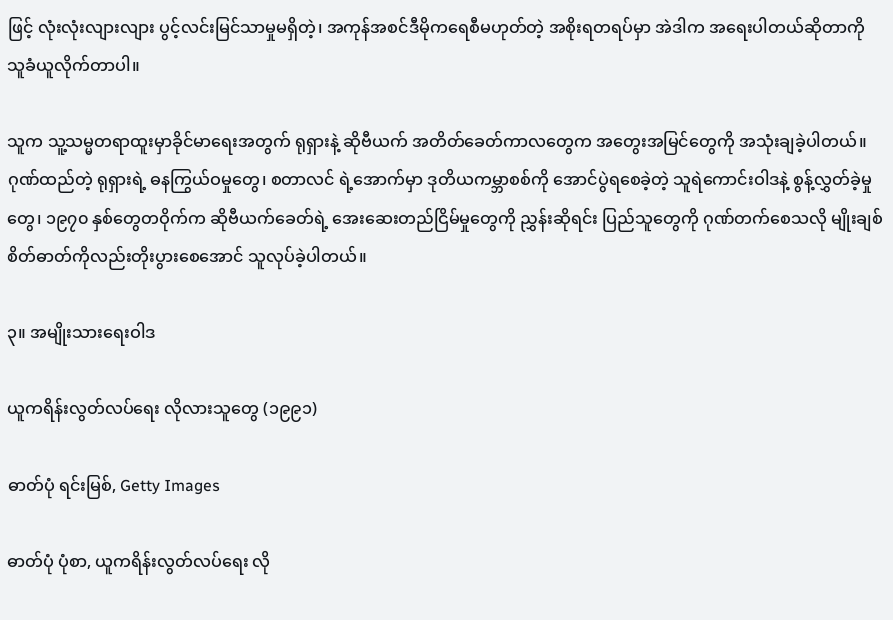ဖြင့် လုံးလုံးလျားလျား ပွင့်လင်းမြင်သာမှုမရှိတဲ့၊ အကုန်အစင်ဒီမိုကရေစီမဟုတ်တဲ့ အစိုးရတရပ်မှာ အဲဒါက အရေးပါတယ်ဆိုတာကို သူခံယူလိုက်တာပါ။

သူက သူ့သမ္မတရာထူးမှာခိုင်မာရေးအတွက် ရုရှားနဲ့ ဆိုဗီယက် အတိတ်ခေတ်ကာလတွေက အတွေးအမြင်တွေကို အသုံးချခဲ့ပါတယ်။ ဂုဏ်ထည်တဲ့ ရုရှားရဲ့ ဓနကြွယ်ဝမှုတွေ၊ စတာလင် ရဲ့အောက်မှာ ဒုတိယကမ္ဘာစစ်ကို အောင်ပွဲရစေခဲ့တဲ့ သူရဲကောင်းဝါဒနဲ့ စွန့်လွှတ်ခဲ့မှုတွေ၊ ၁၉၇၀ နှစ်တွေတဝိုက်က ဆိုဗီယက်ခေတ်ရဲ့ အေးဆေးတည်ငြိမ်မှုတွေကို ညွှန်းဆိုရင်း ပြည်သူတွေကို ဂုဏ်တက်စေသလို မျိုးချစ်စိတ်ဓာတ်ကိုလည်းတိုးပွားစေအောင် သူလုပ်ခဲ့ပါတယ်။

၃။ အမျိုးသားရေးဝါဒ

ယူကရိန်းလွတ်လပ်ရေး လိုလားသူတွေ (၁၉၉၁)

ဓာတ်ပုံ ရင်းမြစ်, Getty Images

ဓာတ်ပုံ ပုံစာ, ယူကရိန်းလွတ်လပ်ရေး လို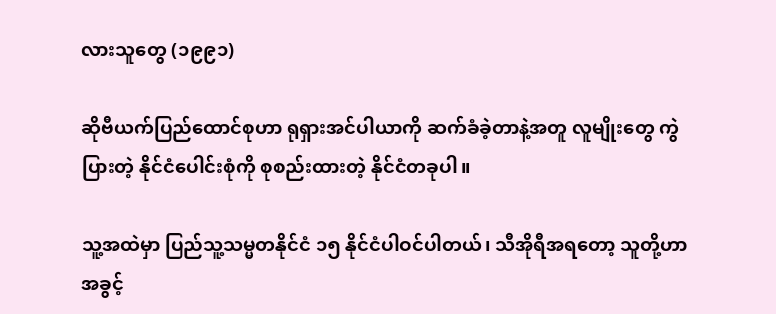လားသူတွေ (၁၉၉၁)

ဆိုဗီယက်ပြည်ထောင်စုဟာ ရုရှားအင်ပါယာကို ဆက်ခံခဲ့တာနဲ့အတူ လူမျိုးတွေ ကွဲပြားတဲ့ နိုင်ငံပေါင်းစုံကို စုစည်းထားတဲ့ နိုင်ငံတခုပါ။

သူ့အထဲမှာ ပြည်သူ့သမ္မတနိုင်ငံ ၁၅ နိုင်ငံပါဝင်ပါတယ်၊ သီအိုရီအရတော့ သူတို့ဟာ အခွင့်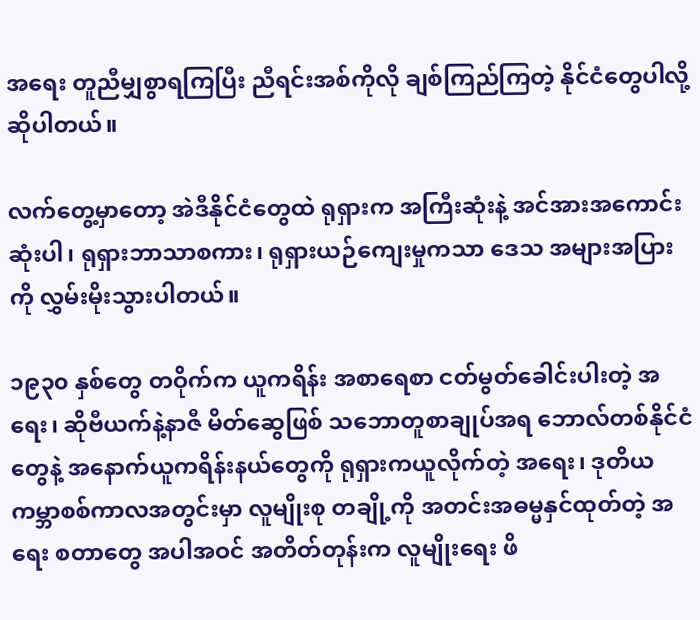အရေး တူညီမျှစွာရကြပြီး ညီရင်းအစ်ကိုလို ချစ်ကြည်ကြတဲ့ နိုင်ငံတွေပါလို့ ဆိုပါတယ်။

လက်တွေ့မှာတော့ အဲဒီနိုင်ငံတွေထဲ ရုရှားက အကြီးဆုံးနဲ့ အင်အားအကောင်းဆုံးပါ၊ ရုရှားဘာသာစကား၊ ရုရှားယဉ်ကျေးမှုကသာ ဒေသ အများအပြားကို လွှမ်းမိုးသွားပါတယ်။

၁၉၃၀ နှစ်တွေ တဝိုက်က ယူကရိန်း အစာရေစာ ငတ်မွတ်ခေါင်းပါးတဲ့ အရေး၊ ဆိုဗီယက်နဲ့နာဇီ မိတ်ဆွေဖြစ် သဘောတူစာချုပ်အရ ဘောလ်တစ်နိုင်ငံတွေနဲ့ အနောက်ယူကရိန်းနယ်တွေကို ရုရှားကယူလိုက်တဲ့ အရေး၊ ဒုတိယကမ္ဘာစစ်ကာလအတွင်းမှာ လူမျိုးစု တချို့ကို အတင်းအဓမ္မနှင်ထုတ်တဲ့ အရေး စတာတွေ အပါအဝင် အတိတ်တုန်းက လူမျိုးရေး ဖိ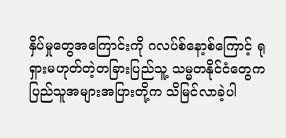နှိပ်မှုတွေအကြောင်းကို ဂလပ်စ်နော့စ်ကြောင့် ရုရှားမဟုတ်တဲ့တခြားပြည်သူ့ သမ္မတနိုင်ငံတွေက ပြည်သူအများအပြားတို့က သိမြင်လာခဲ့ပါ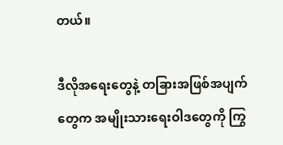တယ်။

ဒီလိုအရေးတွေနဲ့ တခြားအဖြစ်အပျက်တွေက အမျိုးသားရေးဝါဒတွေကို ကြွ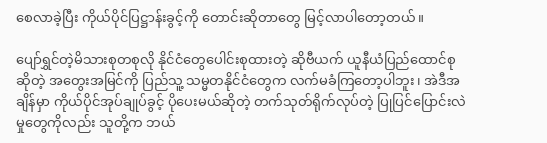စေလာခဲ့ပြီး ကိုယ်ပိုင်ပြဋ္ဌာန်းခွင့်ကို တောင်းဆိုတာတွေ မြင့်လာပါတော့တယ်။

ပျော်ရွှင်တဲ့မိသားစုတစုလို နိုင်ငံတွေပေါင်းစုထားတဲ့ ဆိုဗီယက် ယူနီယံပြည်ထောင်စုဆိုတဲ့ အတွေးအမြင်ကို ပြည်သူ့ သမ္မတနိုင်ငံတွေက လက်မခံကြတော့ပါဘူး၊ အဲဒီအချိန်မှာ ကိုယ်ပိုင်အုပ်ချုပ်ခွင့် ပိုပေးမယ်ဆိုတဲ့ တက်သုတ်ရိုက်လုပ်တဲ့ ပြုပြင်ပြောင်းလဲမှုတွေကိုလည်း သူတို့က ဘယ်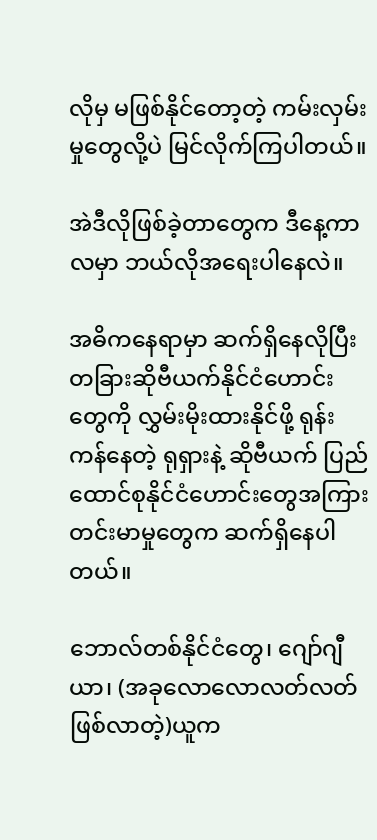လိုမှ မဖြစ်နိုင်တော့တဲ့ ကမ်းလှမ်းမှုတွေလို့ပဲ မြင်လိုက်ကြပါတယ်။

အဲဒီလိုဖြစ်ခဲ့တာတွေက ဒီနေ့ကာလမှာ ဘယ်လိုအရေးပါနေလဲ။

အဓိကနေရာမှာ ဆက်ရှိနေလိုပြီး တခြားဆိုဗီယက်နိုင်ငံဟောင်းတွေကို လွှမ်းမိုးထားနိုင်ဖို့ ရုန်းကန်နေတဲ့ ရုရှားနဲ့ ဆိုဗီယက် ပြည်ထောင်စုနိုင်ငံဟောင်းတွေအကြား တင်းမာမှုတွေက ဆက်ရှိနေပါတယ်။

ဘောလ်တစ်နိုင်ငံတွေ၊ ဂျော်ဂျီယာ၊ (အခုလောလောလတ်လတ်ဖြစ်လာတဲ့)ယူက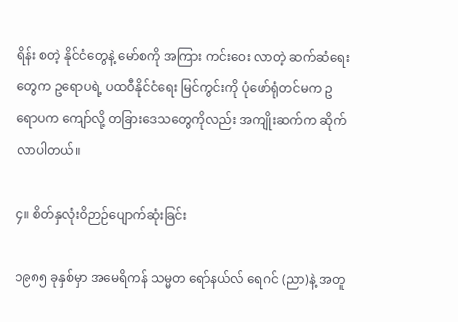ရိန်း စတဲ့ နိုင်ငံတွေနဲ့ မော်စကို အကြား ကင်းဝေး လာတဲ့ ဆက်ဆံရေးတွေက ဥရောပရဲ့ ပထဝီနိုင်ငံရေး မြင်ကွင်းကို ပုံဖော်ရုံတင်မက ဥရောပက ကျော်လို့ တခြားဒေသတွေကိုလည်း အကျိုးဆက်က ဆိုက်လာပါတယ်။

၄။ စိတ်နှလုံးဝိဉာဉ်ပျောက်ဆုံးခြင်း

၁၉၈၅ ခုနှစ်မှာ အမေရိကန် သမ္မတ ရော်နယ်လ် ရေဂင် (ညာ)နဲ့ အတူ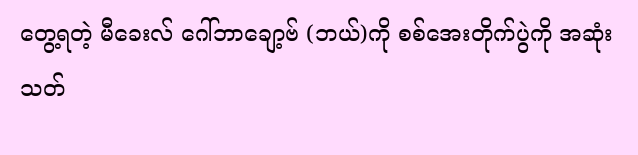တွေ့ရတဲ့ မီခေးလ် ဂေါ်ဘာချော့ဗ် (ဘယ်)ကို စစ်အေးတိုက်ပွဲကို အဆုံးသတ်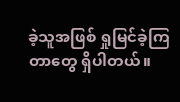ခဲ့သူအဖြစ် ရှုမြင်ခဲ့ကြတာတွေ ရှိပါတယ်။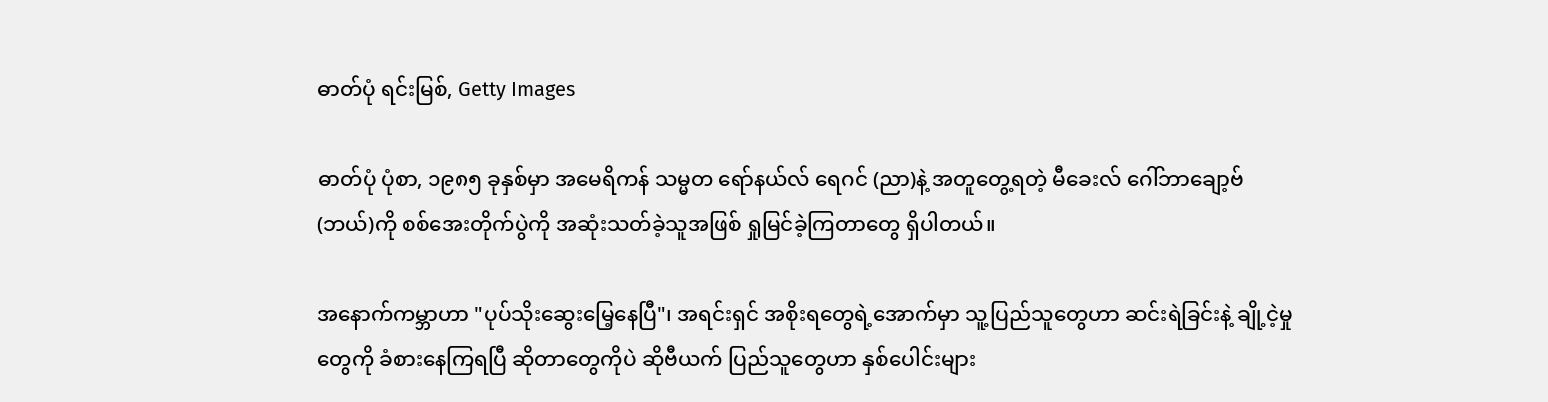ဓာတ်ပုံ ရင်းမြစ်, Getty Images

ဓာတ်ပုံ ပုံစာ, ၁၉၈၅ ခုနှစ်မှာ အမေရိကန် သမ္မတ ရော်နယ်လ် ရေဂင် (ညာ)နဲ့ အတူတွေ့ရတဲ့ မီခေးလ် ဂေါ်ဘာချော့ဗ် (ဘယ်)ကို စစ်အေးတိုက်ပွဲကို အဆုံးသတ်ခဲ့သူအဖြစ် ရှုမြင်ခဲ့ကြတာတွေ ရှိပါတယ်။

အနောက်ကမ္ဘာဟာ "ပုပ်သိုးဆွေးမြေ့နေပြီ"၊ အရင်းရှင် အစိုးရတွေရဲ့အောက်မှာ သူ့ပြည်သူတွေဟာ ဆင်းရဲခြင်းနဲ့ ချို့ငဲ့မှုတွေကို ခံစားနေကြရပြီ ဆိုတာတွေကိုပဲ ဆိုဗီယက် ပြည်သူတွေဟာ နှစ်ပေါင်းများ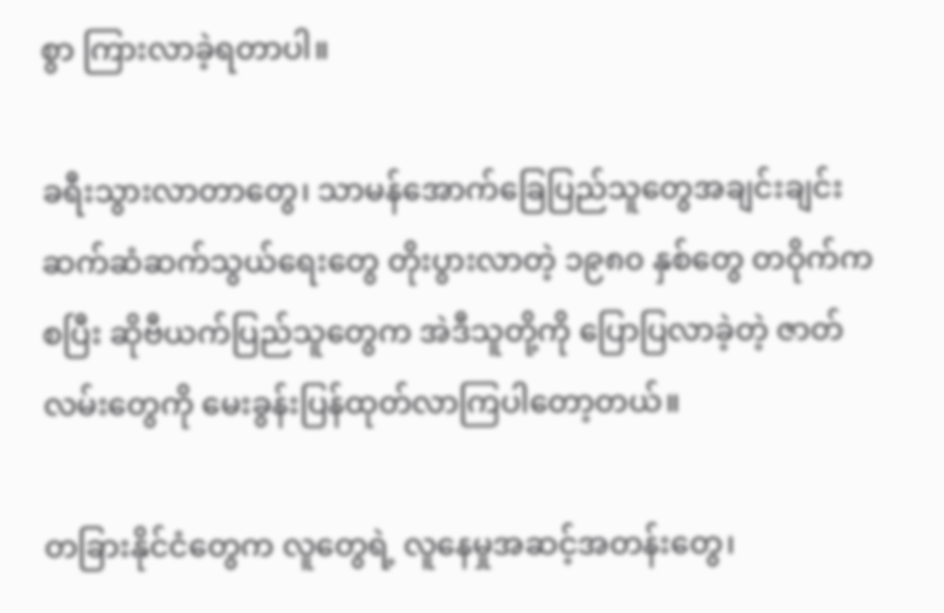စွာ ကြားလာခဲ့ရတာပါ။

ခရီးသွားလာတာတွေ၊ သာမန်အောက်ခြေပြည်သူတွေအချင်းချင်း ဆက်ဆံဆက်သွယ်ရေးတွေ တိုးပွားလာတဲ့ ၁၉၈၀ နှစ်တွေ တဝိုက်ကစပြီး ဆိုဗီယက်ပြည်သူတွေက အဲဒီသူတို့ကို ပြောပြလာခဲ့တဲ့ ဇာတ်လမ်းတွေကို မေးခွန်းပြန်ထုတ်လာကြပါတော့တယ်။

တခြားနိုင်ငံတွေက လူတွေရဲ့ လူနေမှုအဆင့်အတန်းတွေ၊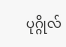ပုဂ္ဂိုလ်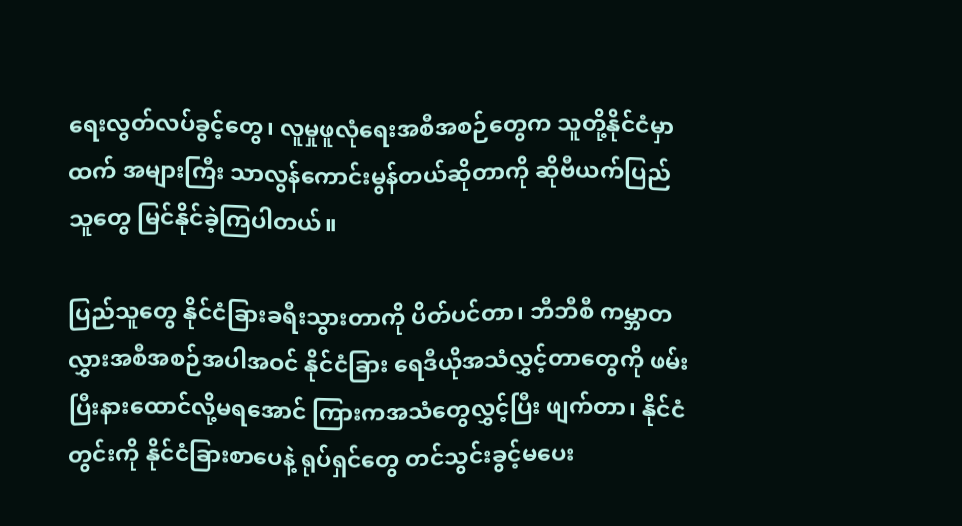ရေးလွတ်လပ်ခွင့်တွေ၊ လူမှုဖူလုံရေးအစီအစဉ်တွေက သူတို့နိုင်ငံမှာထက် အများကြီး သာလွန်ကောင်းမွန်တယ်ဆိုတာကို ဆိုဗီယက်ပြည်သူတွေ မြင်နိုင်ခဲ့ကြပါတယ်။

ပြည်သူတွေ နိုင်ငံခြားခရီးသွားတာကို ပိတ်ပင်တာ၊ ဘီဘီစီ ကမ္ဘာတလွှားအစီအစဉ်အပါအဝင် နိုင်ငံခြား ရေဒီယိုအသံလွှင့်တာတွေကို ဖမ်းပြီးနားထောင်လို့မရအောင် ကြားကအသံတွေလွှင့်ပြီး ဖျက်တာ၊ နိုင်ငံတွင်းကို နိုင်ငံခြားစာပေနဲ့ ရုပ်ရှင်တွေ တင်သွင်းခွင့်မပေး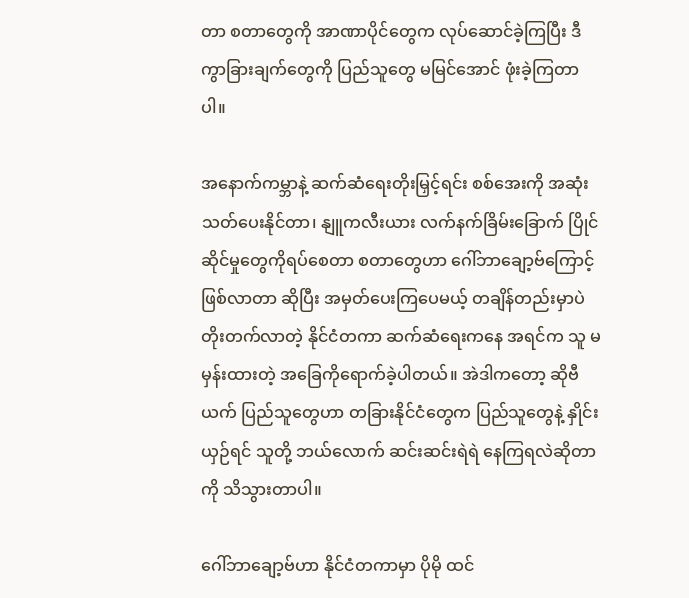တာ စတာတွေကို အာဏာပိုင်တွေက လုပ်ဆောင်ခဲ့ကြပြီး ဒီကွာခြားချက်တွေကို ပြည်သူတွေ မမြင်အောင် ဖုံးခဲ့ကြတာပါ။

အနောက်ကမ္ဘာနဲ့ ဆက်ဆံရေးတိုးမြှင့်ရင်း စစ်အေးကို အဆုံးသတ်ပေးနိုင်တာ၊ နျူကလီးယား လက်နက်ခြိမ်းခြောက် ပြိုင်ဆိုင်မှုတွေကိုရပ်စေတာ စတာတွေဟာ ဂေါ်ဘာချော့ဗ်ကြောင့်ဖြစ်လာတာ ဆိုပြီး အမှတ်ပေးကြပေမယ့် တချိန်တည်းမှာပဲ တိုးတက်လာတဲ့ နိုင်ငံတကာ ဆက်ဆံရေးကနေ အရင်က သူ မမှန်းထားတဲ့ အခြေကိုရောက်ခဲ့ပါတယ်။ အဲဒါကတော့ ဆိုဗီယက် ပြည်သူတွေဟာ တခြားနိုင်ငံတွေက ပြည်သူတွေနဲ့ နှိုင်းယှဉ်ရင် သူတို့ ဘယ်လောက် ဆင်းဆင်းရဲရဲ နေကြရလဲဆိုတာကို သိသွားတာပါ။

ဂေါ်ဘာချော့ဗ်ဟာ နိုင်ငံတကာမှာ ပိုမို ထင်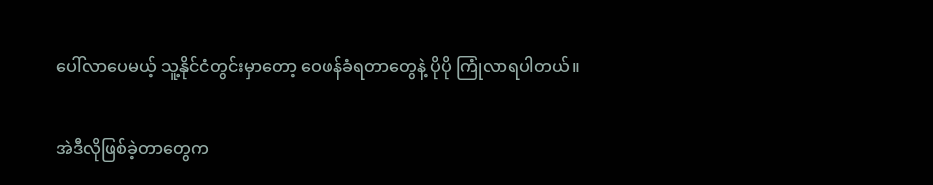ပေါ်လာပေမယ့် သူ့နိုင်ငံတွင်းမှာတော့ ဝေဖန်ခံရတာတွေနဲ့ ပိုပို ကြုံလာရပါတယ်။

အဲဒီလိုဖြစ်ခဲ့တာတွေက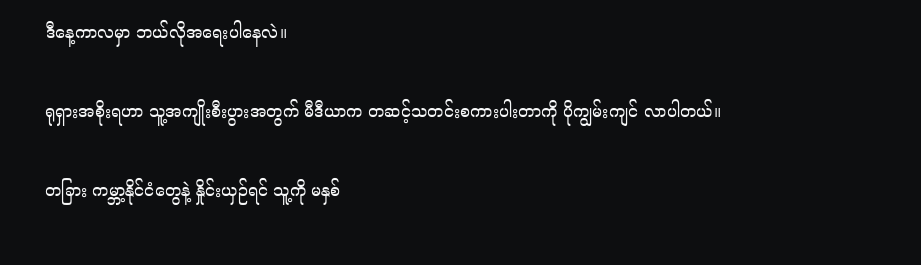ဒီနေ့ကာလမှာ ဘယ်လိုအရေးပါနေလဲ။

ရုရှားအစိုးရဟာ သူ့အကျိုးစီးပွားအတွက် မီဒီယာက တဆင့်သတင်းစကားပါးတာကို ပိုကျွမ်းကျင် လာပါတယ်။

တခြား ကမ္ဘာ့နိုင်ငံတွေနဲ့ နှိုင်းယှဉ်ရင် သူ့ကို မနှစ်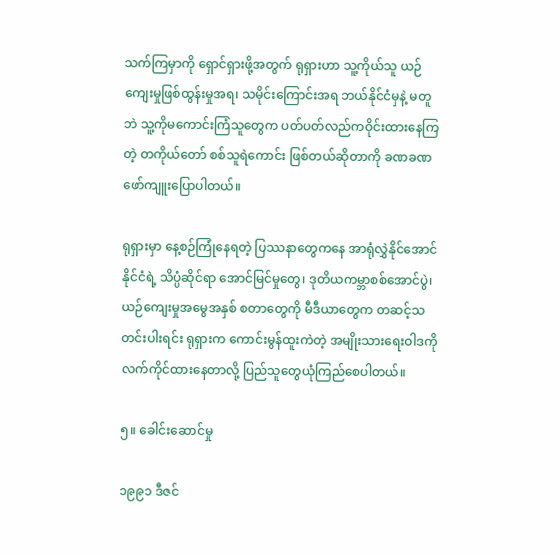သက်ကြမှာကို ရှောင်ရှားဖို့အတွက် ရုရှားဟာ သူ့ကိုယ်သူ ယဉ်ကျေးမှုဖြစ်ထွန်းမှုအရ၊ သမိုင်းကြောင်းအရ ဘယ်နိုင်ငံမှနဲ့ မတူဘဲ သူ့ကိုမကောင်းကြံသူတွေက ပတ်ပတ်လည်ကဝိုင်းထားနေကြတဲ့ တကိုယ်တော် စစ်သူရဲကောင်း ဖြစ်တယ်ဆိုတာကို ခဏခဏ ဖော်ကျူးပြောပါတယ်။

ရုရှားမှာ နေ့စဉ်ကြုံနေရတဲ့ ပြဿနာတွေကနေ အာရုံလွှဲနိုင်အောင် နိုင်ငံရဲ့ သိပ္ပံဆိုင်ရာ အောင်မြင်မှုတွေ၊ ဒုတိယကမ္ဘာစစ်အောင်ပွဲ၊ ယဉ်ကျေးမှုအမွေအနှစ် စတာတွေကို မီဒီယာတွေက တဆင့်သတင်းပါးရင်း ရုရှားက ကောင်းမွန်ထူးကဲတဲ့ အမျိုးသားရေးဝါဒကို လက်ကိုင်ထားနေတာလို့ ပြည်သူတွေယုံကြည်စေပါတယ်။

၅။ ခေါင်းဆောင်မှု

၁၉၉၁ ဒီဇင်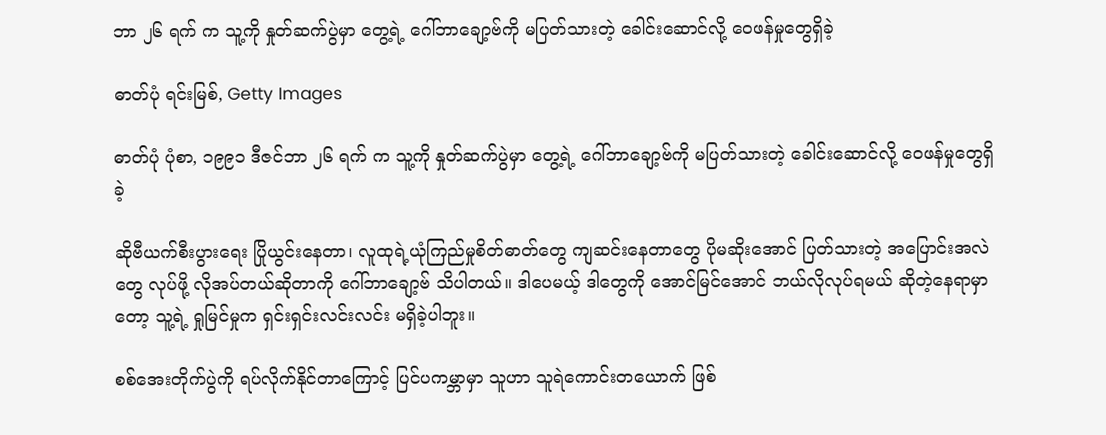ဘာ ၂၆ ရက် က သူ့ကို နှုတ်ဆက်ပွဲမှာ တွေ့ရဲ့ ဂေါ်ဘာချော့ဗ်ကို မပြတ်သားတဲ့ ခေါင်းဆောင်လို့ ဝေဖန်မှုတွေရှိခဲ့

ဓာတ်ပုံ ရင်းမြစ်, Getty Images

ဓာတ်ပုံ ပုံစာ, ၁၉၉၁ ဒီဇင်ဘာ ၂၆ ရက် က သူ့ကို နှုတ်ဆက်ပွဲမှာ တွေ့ရဲ့ ဂေါ်ဘာချော့ဗ်ကို မပြတ်သားတဲ့ ခေါင်းဆောင်လို့ ဝေဖန်မှုတွေရှိခဲ့

ဆိုဗီယက်စီးပွားရေး ပြိုယွင်းနေတာ၊ လူထုရဲ့ယုံကြည်မှုစိတ်ဓာတ်တွေ ကျဆင်းနေတာတွေ ပိုမဆိုးအောင် ပြတ်သားတဲ့ အပြောင်းအလဲတွေ လုပ်ဖို့ လိုအပ်တယ်ဆိုတာကို ဂေါ်ဘာချော့ဗ် သိပါတယ်။ ဒါပေမယ့် ဒါတွေကို အောင်မြင်အောင် ဘယ်လိုလုပ်ရမယ် ဆိုတဲ့နေရာမှာတော့ သူ့ရဲ့ ရှုမြင်မှုက ရှင်းရှင်းလင်းလင်း မရှိခဲ့ပါဘူး။

စစ်အေးတိုက်ပွဲကို ရပ်လိုက်နိုင်တာကြောင့် ပြင်ပကမ္ဘာမှာ သူဟာ သူရဲကောင်းတယောက် ဖြစ်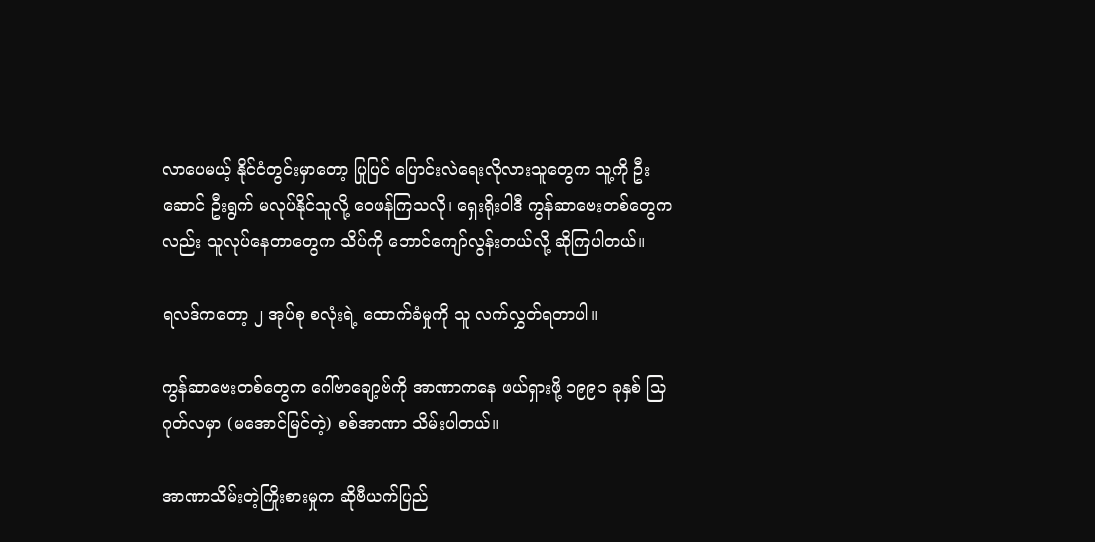လာပေမယ့် နိုင်ငံတွင်းမှာတော့ ပြုပြင် ပြောင်းလဲရေးလိုလားသူတွေက သူ့ကို ဦးဆောင် ဦးရွက် မလုပ်နိုင်သူလို့ ဝေဖန်ကြသလို၊ ရှေးရိုးဝါဒီ ကွန်ဆာဗေးတစ်တွေကလည်း သူလုပ်နေတာတွေက သိပ်ကို ဘောင်ကျော်လွန်းတယ်လို့ ဆိုကြပါတယ်။

ရလဒ်ကတော့ ၂ အုပ်စု စလုံးရဲ့ ထောက်ခံမှုကို သူ လက်လွှတ်ရတာပါ။

ကွန်ဆာဗေးတစ်တွေက ဂေါ်ဗာချော့ဗ်ကို အာဏာကနေ ဖယ်ရှားဖို့ ၁၉၉၁ ခုနှစ် သြဂုတ်လမှာ (မအောင်မြင်တဲ့) စစ်အာဏာ သိမ်းပါတယ်။

အာဏာသိမ်းတဲ့ကြိုးစားမှုက ဆိုဗီယက်ပြည်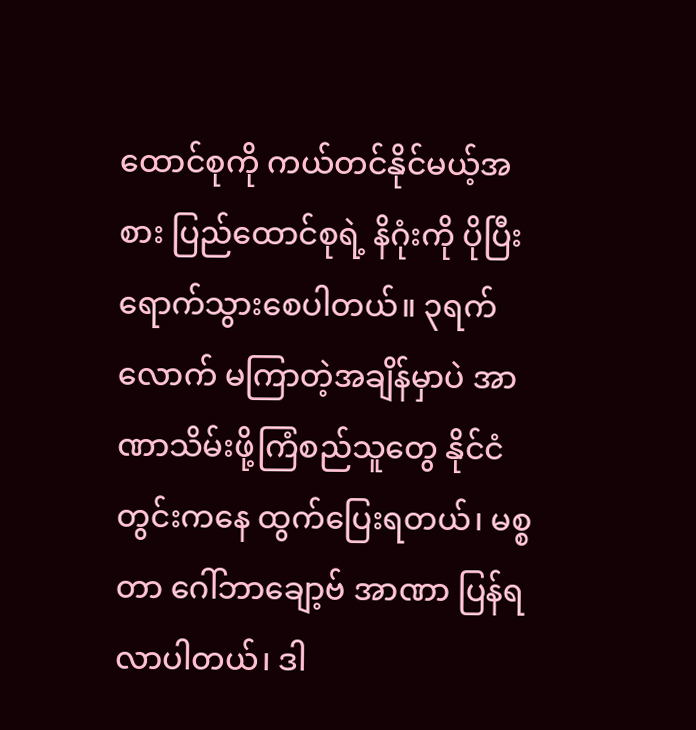ထောင်စုကို ကယ်တင်နိုင်မယ့်အစား ပြည်ထောင်စုရဲ့ နိဂုံးကို ပိုပြီးရောက်သွားစေပါတယ်။ ၃ရက်လောက် မကြာတဲ့အချိန်မှာပဲ အာဏာသိမ်းဖို့ကြံစည်သူတွေ နိုင်ငံတွင်းကနေ ထွက်ပြေးရတယ်၊ မစ္စတာ ဂေါ်ဘာချော့ဗ် အာဏာ ပြန်ရလာပါတယ်၊ ဒါ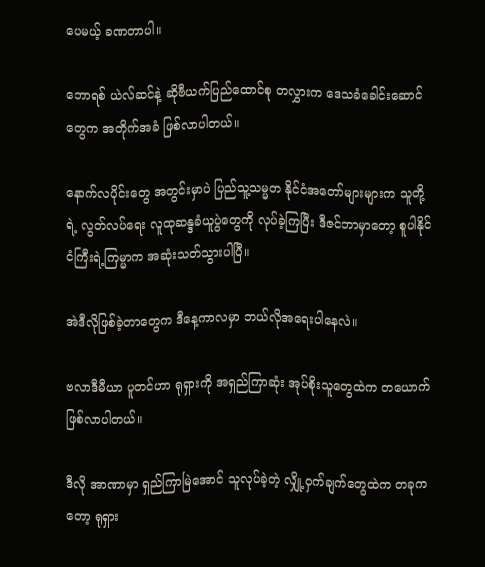ပေမယ့် ခဏတာပါ။

ဘောရစ် ယဲလ်ဆင်နဲ့ ဆိုဗီယက်ပြည်ထောင်စု တလွှားက ဒေသခံခေါင်းဆောင်တွေက အတိုက်အခံ ဖြစ်လာပါတယ်။

နောက်လပိုင်းတွေ အတွင်းမှာပဲ ပြည်သူ့သမ္မတ နိုင်ငံအတော်များများက သူတို့ရဲ့ လွတ်လပ်ရေး လူထုဆန္ဒခံယူပွဲတွေကို လုပ်ခဲ့ကြပြီး ဒီဇင်ဘာမှာတော့ စူပါနိုင်ငံကြီးရဲ့ကြမ္မာက အဆုံးသတ်သွားပါပြီ။

အဲဒီလိုဖြစ်ခဲ့တာတွေက ဒီနေ့ကာလမှာ ဘယ်လိုအရေးပါနေလဲ။

ဗလာဒီမီယာ ပူတင်ဟာ ရုရှားကို အရှည်ကြာဆုံး အုပ်စိုးသူတွေထဲက တယောက်ဖြစ်လာပါတယ်။

ဒီလို အာဏာမှာ ရှည်ကြာမြဲအောင် သူလုပ်ခဲ့တဲ့ လျှို့ဝှက်ချက်တွေထဲက တခုကတော့ ရုရှား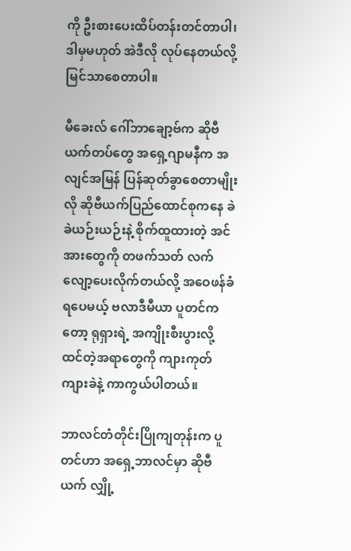ကို ဦးစားပေးထိပ်တန်းတင်တာပါ၊ ဒါမှမဟုတ် အဲဒီလို လုပ်နေတယ်လို့ မြင်သာစေတာပါ။

မီခေးလ် ဂေါ်ဘာချော့ဗ်က ဆိုဗီယက်တပ်တွေ အရှေ့ဂျာမနီက အလျင်အမြန် ပြန်ဆုတ်ခွာစေတာမျိုးလို ဆိုဗီယက်ပြည်ထောင်စုကနေ ခဲခဲယဉ်းယဉ်းနဲ့ စိုက်ထူထားတဲ့ အင်အားတွေကို တဖက်သတ် လက်လျော့ပေးလိုက်တယ်လို့ အဝေဖန်ခံရပေမယ့် ဗလာဒီမီယာ ပူတင်ကတော့ ရုရှားရဲ့ အကျိုးစီးပွားလို့ ထင်တဲ့အရာတွေကို ကျားကုတ်ကျားခဲနဲ့ ကာကွယ်ပါတယ်။

ဘာလင်တံတိုင်းပြိုကျတုန်းက ပူတင်ဟာ အရှေ့ဘာလင်မှာ ဆိုဗီယက် လျှို့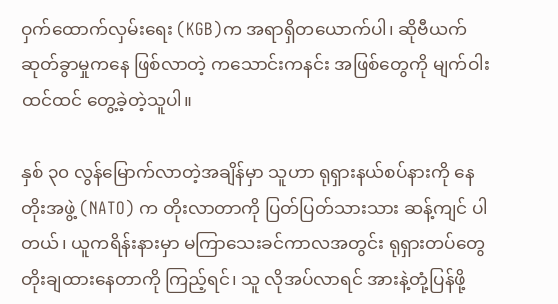ဝှက်ထောက်လှမ်းရေး (KGB)က အရာရှိတယောက်ပါ၊ ဆိုဗီယက်ဆုတ်ခွာမှုကနေ ဖြစ်လာတဲ့ ကသောင်းကနင်း အဖြစ်တွေကို မျက်ဝါးထင်ထင် တွေ့ခဲ့တဲ့သူပါ။

နှစ် ၃၀ လွန်မြောက်လာတဲ့အချိန်မှာ သူဟာ ရုရှားနယ်စပ်နားကို နေတိုးအဖွဲ့ (NATO) က တိုးလာတာကို ပြတ်ပြတ်သားသား ဆန့်ကျင် ပါတယ်၊ ယူကရိန်းနားမှာ မကြာသေးခင်ကာလအတွင်း ရုရှားတပ်တွေ တိုးချထားနေတာကို ကြည့်ရင်၊ သူ လိုအပ်လာရင် အားနဲ့တုံ့ပြန်ဖို့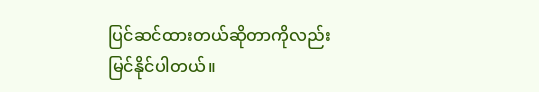ပြင်ဆင်ထားတယ်ဆိုတာကိုလည်း မြင်နိုင်ပါတယ်။